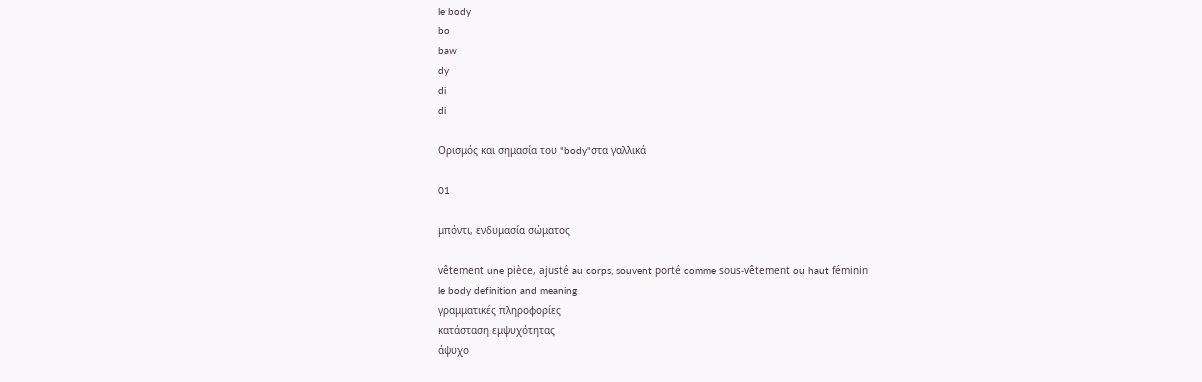le body
bo
baw
dy
di
di

Ορισμός και σημασία του "body"στα γαλλικά

01

μπόντι, ενδυμασία σώματος

vêtement une pièce, ajusté au corps, souvent porté comme sous-vêtement ou haut féminin
le body definition and meaning
γραμματικές πληροφορίες
κατάσταση εμψυχότητας
άψυχο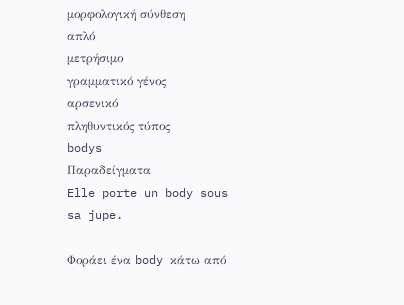μορφολογική σύνθεση
απλό
μετρήσιμο
γραμματικό γένος
αρσενικό
πληθυντικός τύπος
bodys
Παραδείγματα
Elle porte un body sous sa jupe.

Φοράει ένα body κάτω από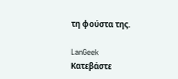τη φούστα της.

LanGeek
Κατεβάστε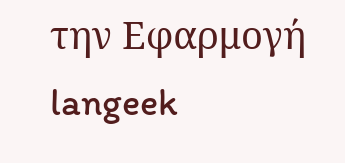την Εφαρμογή
langeek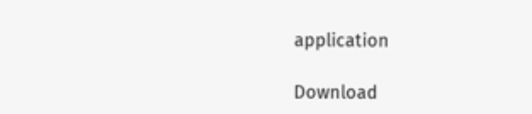application

Download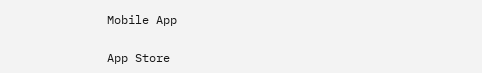Mobile App

App Store